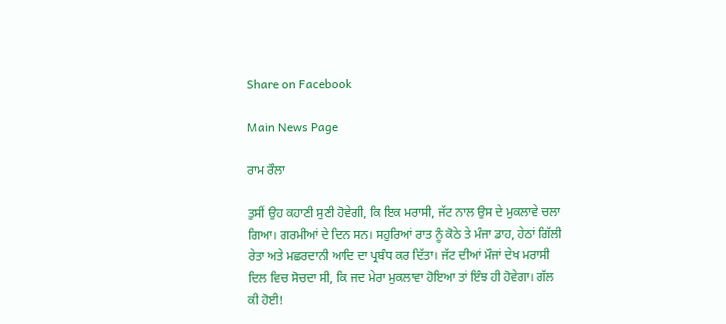Share on Facebook

Main News Page

ਰਾਮ ਰੌਲਾ

ਤੁਸੀਂ ਉਹ ਕਹਾਣੀ ਸੁਣੀ ਹੋਵੇਗੀ, ਕਿ ਇਕ ਮਰਾਸੀ, ਜੱਟ ਨਾਲ ਉਸ ਦੇ ਮੁਕਲਾਵੇ ਚਲਾ ਗਿਆ। ਗਰਮੀਆਂ ਦੇ ਦਿਨ ਸਨ। ਸਹੁਰਿਆਂ ਰਾਤ ਨੂੰ ਕੋਠੇ ਤੇ ਮੰਜਾ ਡਾਹ, ਹੇਠਾਂ ਗਿੱਲੀ ਰੇਤਾ ਅਤੇ ਮਛਰਦਾਨੀ ਆਦਿ ਦਾ ਪ੍ਰਬੰਧ ਕਰ ਦਿੱਤਾ। ਜੱਟ ਦੀਆਂ ਮੌਜਾਂ ਦੇਖ ਮਰਾਸੀ ਦਿਲ ਵਿਚ ਸੋਚਦਾ ਸੀ, ਕਿ ਜਦ ਮੇਰਾ ਮੁਕਲਾਵਾ ਹੋਇਆ ਤਾਂ ਇੰਝ ਹੀ ਹੋਵੇਗਾ। ਗੱਲ ਕੀ ਹੋਈ!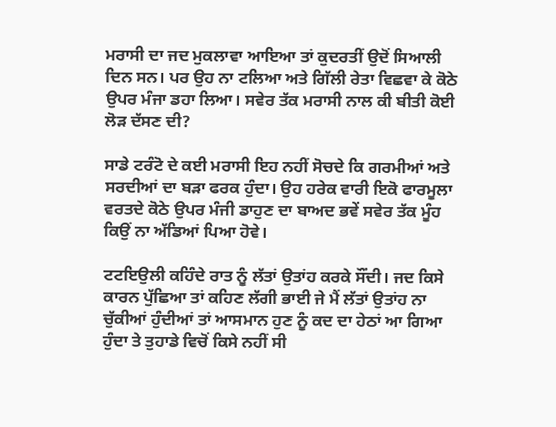ਮਰਾਸੀ ਦਾ ਜਦ ਮੁਕਲਾਵਾ ਆਇਆ ਤਾਂ ਕੁਦਰਤੀਂ ਉਦੋਂ ਸਿਆਲੀ ਦਿਨ ਸਨ। ਪਰ ਉਹ ਨਾ ਟਲਿਆ ਅਤੇ ਗਿੱਲੀ ਰੇਤਾ ਵਿਛਵਾ ਕੇ ਕੋਠੇ ਉਪਰ ਮੰਜਾ ਡਹਾ ਲਿਆ। ਸਵੇਰ ਤੱਕ ਮਰਾਸੀ ਨਾਲ ਕੀ ਬੀਤੀ ਕੋਈ ਲੋੜ ਦੱਸਣ ਦੀ?

ਸਾਡੇ ਟਰੰਟੋ ਦੇ ਕਈ ਮਰਾਸੀ ਇਹ ਨਹੀਂ ਸੋਚਦੇ ਕਿ ਗਰਮੀਆਂ ਅਤੇ ਸਰਦੀਆਂ ਦਾ ਬੜਾ ਫਰਕ ਹੁੰਦਾ। ਉਹ ਹਰੇਕ ਵਾਰੀ ਇਕੋ ਫਾਰਮੂਲਾ ਵਰਤਦੇ ਕੋਠੇ ਉਪਰ ਮੰਜੀ ਡਾਹੁਣ ਦਾ ਬਾਅਦ ਭਵੇਂ ਸਵੇਰ ਤੱਕ ਮੂੰਹ ਕਿਉਂ ਨਾ ਅੱਡਿਆਂ ਪਿਆ ਹੋਵੇ।

ਟਟਇਉਲੀ ਕਹਿੰਦੇ ਰਾਤ ਨੂੰ ਲੱਤਾਂ ਉਤਾਂਹ ਕਰਕੇ ਸੌਂਦੀ। ਜਦ ਕਿਸੇ ਕਾਰਨ ਪੁੱਛਿਆ ਤਾਂ ਕਹਿਣ ਲੱਗੀ ਭਾਈ ਜੇ ਮੈਂ ਲੱਤਾਂ ਉਤਾਂਹ ਨਾ ਚੁੱਕੀਆਂ ਹੁੰਦੀਆਂ ਤਾਂ ਆਸਮਾਨ ਹੁਣ ਨੂੰ ਕਦ ਦਾ ਹੇਠਾਂ ਆ ਗਿਆ ਹੁੰਦਾ ਤੇ ਤੁਹਾਡੇ ਵਿਚੋਂ ਕਿਸੇ ਨਹੀਂ ਸੀ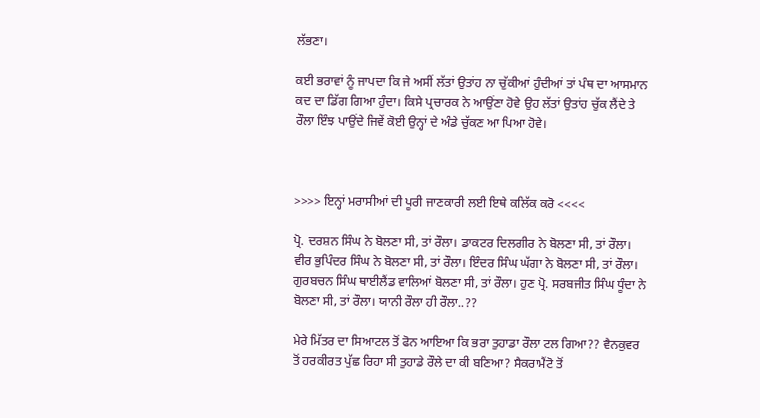ਲੱਭਣਾ।

ਕਈ ਭਰਾਵਾਂ ਨੂੰ ਜਾਪਦਾ ਕਿ ਜੇ ਅਸੀਂ ਲੱਤਾਂ ਉਤਾਂਹ ਨਾ ਚੁੱਕੀਆਂ ਹੁੰਦੀਆਂ ਤਾਂ ਪੰਥ ਦਾ ਆਸਮਾਨ ਕਦ ਦਾ ਡਿੱਗ ਗਿਆ ਹੁੰਦਾ। ਕਿਸੇ ਪ੍ਰਚਾਰਕ ਨੇ ਆਉਂਣਾ ਹੋਵੇ ਉਹ ਲੱਤਾਂ ਉਤਾਂਹ ਚੁੱਕ ਲੈਂਦੇ ਤੇ ਰੌਲਾ ਇੰਝ ਪਾਉਂਦੇ ਜਿਵੇਂ ਕੋਈ ਉਨ੍ਹਾਂ ਦੇ ਅੰਡੇ ਚੁੱਕਣ ਆ ਪਿਆ ਹੋਵੇ।



>>>> ਇਨ੍ਹਾਂ ਮਰਾਸੀਆਂ ਦੀ ਪੂਰੀ ਜਾਣਕਾਰੀ ਲਈ ਇਥੇ ਕਲਿੱਕ ਕਰੋ <<<<

ਪ੍ਰੋ. ਦਰਸ਼ਨ ਸਿੰਘ ਨੇ ਬੋਲਣਾ ਸੀ, ਤਾਂ ਰੌਲਾ। ਡਾਕਟਰ ਦਿਲਗੀਰ ਨੇ ਬੋਲਣਾ ਸੀ, ਤਾਂ ਰੌਲਾ। ਵੀਰ ਭੁਪਿੰਦਰ ਸਿੰਘ ਨੇ ਬੋਲਣਾ ਸੀ, ਤਾਂ ਰੌਲਾ। ਇੰਦਰ ਸਿੰਘ ਘੱਗਾ ਨੇ ਬੋਲਣਾ ਸੀ, ਤਾਂ ਰੌਲਾ। ਗੁਰਬਚਨ ਸਿੰਘ ਥਾਈਲੈਂਡ ਵਾਲਿਆਂ ਬੋਲਣਾ ਸੀ, ਤਾਂ ਰੌਲਾ। ਹੁਣ ਪ੍ਰੋ. ਸਰਬਜੀਤ ਸਿੰਘ ਧੂੰਦਾ ਨੇ ਬੋਲਣਾ ਸੀ, ਤਾਂ ਰੌਲਾ। ਯਾਨੀ ਰੌਲਾ ਹੀ ਰੌਲਾ..??

ਮੇਰੇ ਮਿੱਤਰ ਦਾ ਸਿਆਟਲ ਤੋਂ ਫੋਨ ਆਇਆ ਕਿ ਭਰਾ ਤੁਹਾਡਾ ਰੌਲਾ ਟਲ ਗਿਆ?? ਵੈਨਕੁਵਰ ਤੋਂ ਹਰਕੀਰਤ ਪੁੱਛ ਰਿਹਾ ਸੀ ਤੁਹਾਡੇ ਰੌਲੇ ਦਾ ਕੀ ਬਣਿਆ? ਸੈਕਰਾਮੈਂਟੋ ਤੋਂ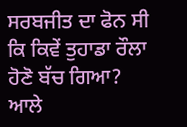ਸਰਬਜੀਤ ਦਾ ਫੋਨ ਸੀ ਕਿ ਕਿਵੇਂ ਤੁਹਾਡਾ ਰੌਲਾ ਹੋਣੋ ਬੱਚ ਗਿਆ? ਆਲੇ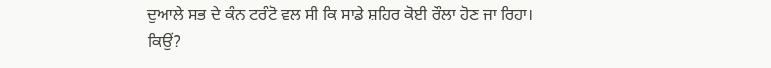ਦੁਆਲੇ ਸਭ ਦੇ ਕੰਨ ਟਰੰਟੋ ਵਲ ਸੀ ਕਿ ਸਾਡੇ ਸ਼ਹਿਰ ਕੋਈ ਰੌਲਾ ਹੋਣ ਜਾ ਰਿਹਾ। ਕਿਉਂ?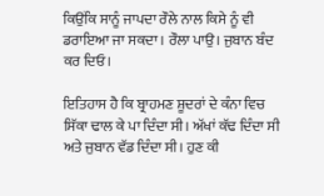ਕਿਉਂਕਿ ਸਾਨੂੰ ਜਾਪਦਾ ਰੌਲੇ ਨਾਲ ਕਿਸੇ ਨੂੰ ਵੀ ਡਰਾਇਆ ਜਾ ਸਕਦਾ। ਰੌਲਾ ਪਾਉ। ਜੁਬਾਨ ਬੰਦ ਕਰ ਦਿਓ।

ਇਤਿਹਾਸ ਹੈ ਕਿ ਬ੍ਰਾਹਮਣ ਸ਼ੂਦਰਾਂ ਦੇ ਕੰਨਾ ਵਿਚ ਸਿੱਕਾ ਢਾਲ ਕੇ ਪਾ ਦਿੰਦਾ ਸੀ। ਅੱਖਾਂ ਕੱਢ ਦਿੰਦਾ ਸੀ ਅਤੇ ਜੁਬਾਨ ਵੱਡ ਦਿੰਦਾ ਸੀ। ਹੁਣ ਕੀ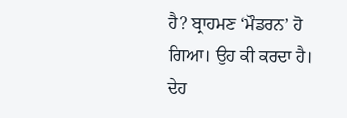ਹੈ? ਬ੍ਰਾਹਮਣ ‘ਮੌਡਰਨ’ ਹੋ ਗਿਆ। ਉਹ ਕੀ ਕਰਦਾ ਹੈ। ਦੇਹ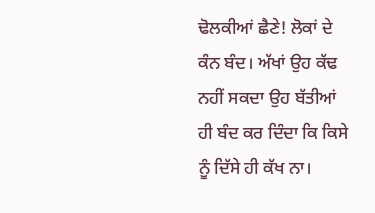ਢੋਲਕੀਆਂ ਛੈਣੇ! ਲੋਕਾਂ ਦੇ ਕੰਨ ਬੰਦ। ਅੱਖਾਂ ਉਹ ਕੱਢ ਨਹੀਂ ਸਕਦਾ ਉਹ ਬੱਤੀਆਂ ਹੀ ਬੰਦ ਕਰ ਦਿੰਦਾ ਕਿ ਕਿਸੇ ਨੂੰ ਦਿੱਸੇ ਹੀ ਕੱਖ ਨਾ।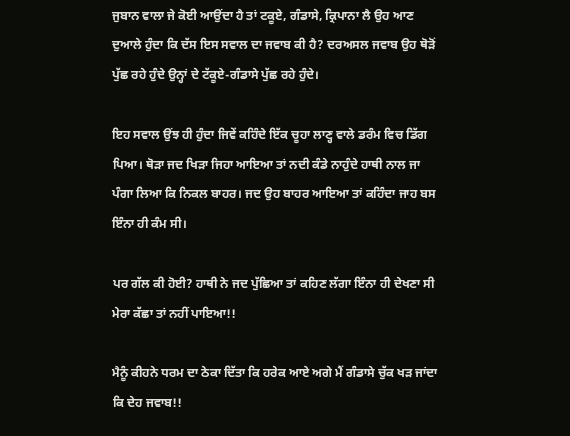ਜੁਬਾਨ ਵਾਲਾ ਜੇ ਕੋਈ ਆਉਂਦਾ ਹੈ ਤਾਂ ਟਕੂਏ, ਗੰਡਾਸੇ, ਕ੍ਰਿਪਾਨਾ ਲੈ ਉਹ ਆਣ ਦੁਆਲੇ ਹੁੰਦਾ ਕਿ ਦੱਸ ਇਸ ਸਵਾਲ ਦਾ ਜਵਾਬ ਕੀ ਹੈ? ਦਰਅਸਲ ਜਵਾਬ ਉਹ ਥੋੜੋਂ ਪੁੱਛ ਰਹੇ ਹੁੰਦੇ ਉਨ੍ਹਾਂ ਦੇ ਟੱਕੂਏ-ਗੰਡਾਸੇ ਪੁੱਛ ਰਹੇ ਹੁੰਦੇ।

ਇਹ ਸਵਾਲ ਉਂਝ ਹੀ ਹੁੰਦਾ ਜਿਵੇਂ ਕਹਿੰਦੇ ਇੱਕ ਚੂਹਾ ਲਾਣ੍ਹ ਵਾਲੇ ਡਰੰਮ ਵਿਚ ਡਿੱਗ ਪਿਆ। ਥੋੜਾ ਜਦ ਖਿੜਾ ਜਿਹਾ ਆਇਆ ਤਾਂ ਨਦੀ ਕੰਡੇ ਨਾਹੁੰਦੇ ਹਾਥੀ ਨਾਲ ਜਾ ਪੰਗਾ ਲਿਆ ਕਿ ਨਿਕਲ ਬਾਹਰ। ਜਦ ਉਹ ਬਾਹਰ ਆਇਆ ਤਾਂ ਕਹਿੰਦਾ ਜਾਹ ਬਸ ਇੰਨਾ ਹੀ ਕੰਮ ਸੀ।

ਪਰ ਗੱਲ ਕੀ ਹੋਈ? ਹਾਥੀ ਨੇ ਜਦ ਪੁੱਛਿਆ ਤਾਂ ਕਹਿਣ ਲੱਗਾ ਇੰਨਾ ਹੀ ਦੇਖਣਾ ਸੀ ਮੇਰਾ ਕੱਛਾ ਤਾਂ ਨਹੀਂ ਪਾਇਆ!!

ਮੈਨੂੰ ਕੀਹਨੇ ਧਰਮ ਦਾ ਠੇਕਾ ਦਿੱਤਾ ਕਿ ਹਰੇਕ ਆਏ ਅਗੇ ਮੈਂ ਗੰਡਾਸੇ ਚੁੱਕ ਖੜ ਜਾਂਦਾ ਕਿ ਦੇਹ ਜਵਾਬ!!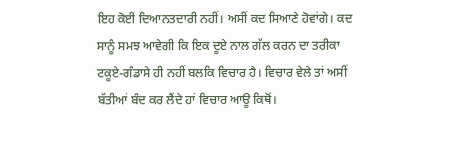ਇਹ ਕੋਈ ਦਿਆਨਤਦਾਰੀ ਨਹੀਂ। ਅਸੀਂ ਕਦ ਸਿਆਣੇ ਹੋਵਾਂਗੇ। ਕਦ ਸਾਨੂੰ ਸਮਝ ਆਵੇਗੀ ਕਿ ਇਕ ਦੂਏ ਨਾਲ ਗੱਲ ਕਰਨ ਦਾ ਤਰੀਕਾ ਟਕੂਏ-ਗੰਡਾਸੇ ਹੀ ਨਹੀਂ ਬਲਕਿ ਵਿਚਾਰ ਹੈ। ਵਿਚਾਰ ਵੇਲੇ ਤਾਂ ਅਸੀਂ ਬੱਤੀਆਂ ਬੰਦ ਕਰ ਲੈਂਦੇ ਹਾਂ ਵਿਚਾਰ ਆਊ ਕਿਥੋਂ।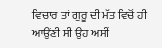ਵਿਚਾਰ ਤਾਂ ਗੁਰੂ ਦੀ ਮੱਤ ਵਿਚੋਂ ਹੀ ਆਉਂਣੀ ਸੀ ਉਹ ਅਸੀਂ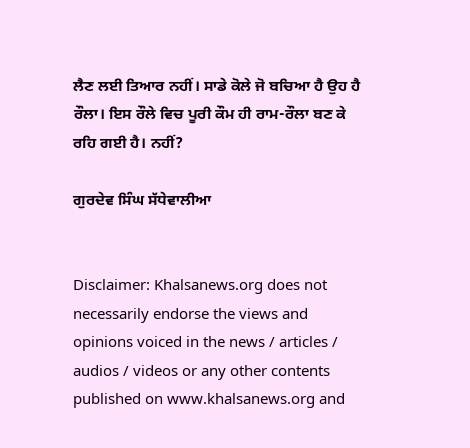ਲੈਣ ਲਈ ਤਿਆਰ ਨਹੀਂ। ਸਾਡੇ ਕੋਲੇ ਜੋ ਬਚਿਆ ਹੈ ਉਹ ਹੈ ਰੌਲਾ। ਇਸ ਰੌਲੇ ਵਿਚ ਪੂਰੀ ਕੌਮ ਹੀ ਰਾਮ-ਰੌਲਾ ਬਣ ਕੇ ਰਹਿ ਗਈ ਹੈ। ਨਹੀਂ?

ਗੁਰਦੇਵ ਸਿੰਘ ਸੱਧੇਵਾਲੀਆ


Disclaimer: Khalsanews.org does not necessarily endorse the views and opinions voiced in the news / articles / audios / videos or any other contents published on www.khalsanews.org and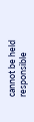cannot be held responsible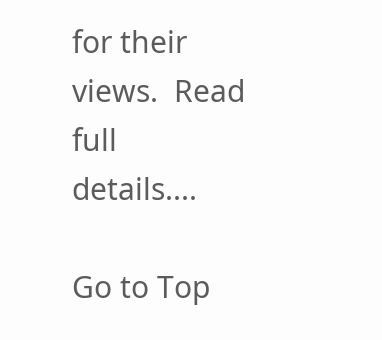for their views.  Read full details....

Go to Top